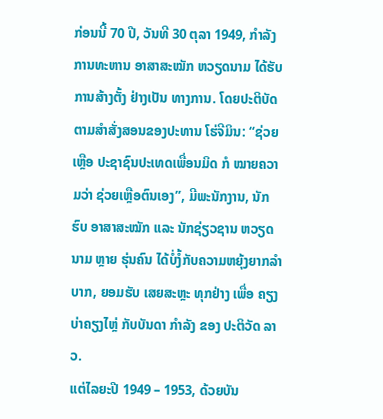ກ່ອນນີ້ 70 ປີ, ວັນທີ 30 ຕຸລາ 1949, ກຳລັງການທະຫານ ອາສາສະໝັກ ຫວຽດນາມ ໄດ້ຮັບການສ້າງຕັ້ງ ຢ່າງເປັນ ທາງການ. ໂດຍປະຕິບັດຕາມສຳສັ່ງສອນຂອງປະທານ ໂຮ່ຈີມິນ: “ຊ່ວຍເຫຼືອ ປະຊາຊົນປະເທດເພື່ອນມິດ ກໍ ໝາຍຄວາມວ່າ ຊ່ວຍເຫຼືອຕົນເອງ”, ມີພະນັກງານ, ນັກຮົບ ອາສາສະໝັກ ແລະ ນັກຊ່ຽວຊານ ຫວຽດນາມ ຫຼາຍ ຮຸ່ນຄົນ ໄດ້ບໍ່ງໍ້ກັບຄວາມຫຍຸ້ງຍາກລຳບາກ, ຍອມຮັບ ເສຍສະຫຼະ ທຸກຢ່າງ ເພື່ອ ຄຽງບ່າຄຽງໄຫຼ່ ກັບບັນດາ ກຳລັງ ຂອງ ປະຕິວັດ ລາວ.
ແຕ່ໄລຍະປີ 1949 – 1953, ດ້ວຍບັນ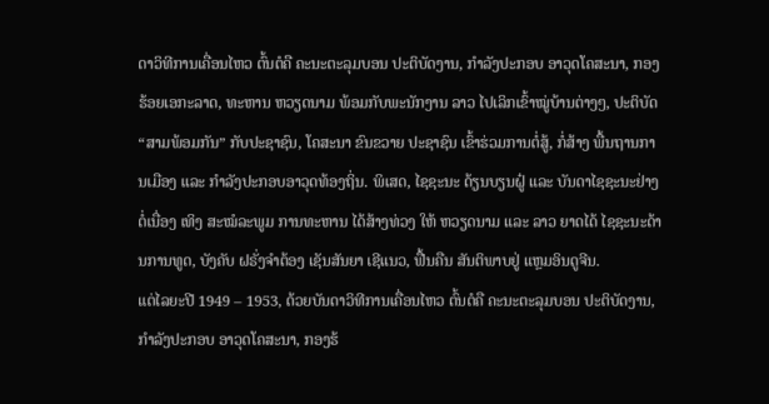ດາວິທີການເຄື່ອນໄຫວ ຕົ້ນຕໍຄື ຄະນະຕະລຸມບອນ ປະຕິບັດງານ, ກຳລັງປະກອບ ອາວຸດໂຄສະນາ, ກອງຮ້ອຍເອກະລາດ, ທະຫານ ຫວຽດນາມ ພ້ອມກັບພະນັກງານ ລາວ ໄປເລິກເຂົ້າໝູ່ບ້ານຕ່າງໆ, ປະຕິບັດ “ສາມພ້ອມກັນ” ກັບປະຊາຊົນ, ໂຄສະນາ ຂົນຂວາຍ ປະຊາຊົນ ເຂົ້າຮ່ວມການຕໍ່ສູ້, ກໍ່ສ້າງ ພື້ນຖານການເມືອງ ແລະ ກຳລັງປະກອບອາວຸດທ້ອງຖິ່ນ. ພິເສດ, ໄຊຊະນະ ດ້ຽນບຽນຝູ໋ ແລະ ບັນດາໄຊຊະນະຢ່າງຕໍ່ເນື່ອງ ເທິງ ສະໝໍລະພູມ ການທະຫານ ໄດ້ສ້າງທ່ວງ ໃຫ້ ຫວຽດນາມ ແລະ ລາວ ຍາດໄດ້ ໄຊຊະນະດ້ານການທູດ, ບັງຄັບ ຝຣັ່ງຈຳຕ້ອງ ເຊັນສັນຍາ ເຊີແນວ, ຟື້ນຄືນ ສັນຕິພາບຢູ່ ແຫຼມອິນດູຈີນ.
ແຕ່ໄລຍະປີ 1949 – 1953, ດ້ວຍບັນດາວິທີການເຄື່ອນໄຫວ ຕົ້ນຕໍຄື ຄະນະຕະລຸມບອນ ປະຕິບັດງານ, ກຳລັງປະກອບ ອາວຸດໂຄສະນາ, ກອງຮ້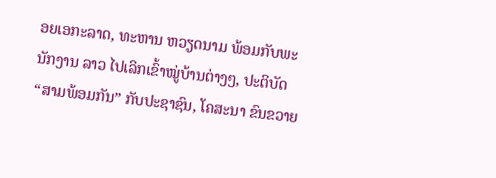ອຍເອກະລາດ, ທະຫານ ຫວຽດນາມ ພ້ອມກັບພະນັກງານ ລາວ ໄປເລິກເຂົ້າໝູ່ບ້ານຕ່າງໆ, ປະຕິບັດ “ສາມພ້ອມກັນ” ກັບປະຊາຊົນ, ໂຄສະນາ ຂົນຂວາຍ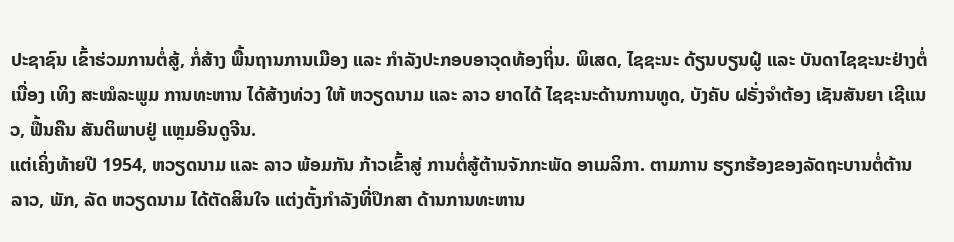ປະຊາຊົນ ເຂົ້າຮ່ວມການຕໍ່ສູ້, ກໍ່ສ້າງ ພື້ນຖານການເມືອງ ແລະ ກຳລັງປະກອບອາວຸດທ້ອງຖິ່ນ. ພິເສດ, ໄຊຊະນະ ດ້ຽນບຽນຝູ໋ ແລະ ບັນດາໄຊຊະນະຢ່າງຕໍ່ເນື່ອງ ເທິງ ສະໝໍລະພູມ ການທະຫານ ໄດ້ສ້າງທ່ວງ ໃຫ້ ຫວຽດນາມ ແລະ ລາວ ຍາດໄດ້ ໄຊຊະນະດ້ານການທູດ, ບັງຄັບ ຝຣັ່ງຈຳຕ້ອງ ເຊັນສັນຍາ ເຊີແນວ, ຟື້ນຄືນ ສັນຕິພາບຢູ່ ແຫຼມອິນດູຈີນ.
ແຕ່ເຄິ່ງທ້າຍປີ 1954, ຫວຽດນາມ ແລະ ລາວ ພ້ອມກັນ ກ້າວເຂົ້າສູ່ ການຕໍ່ສູ້ຕ້ານຈັກກະພັດ ອາເມລິກາ. ຕາມການ ຮຽກຮ້ອງຂອງລັດຖະບານຕໍ່ຕ້ານ ລາວ, ພັກ, ລັດ ຫວຽດນາມ ໄດ້ຕັດສິນໃຈ ແຕ່ງຕັ້ງກຳລັງທີ່ປຶກສາ ດ້ານການທະຫານ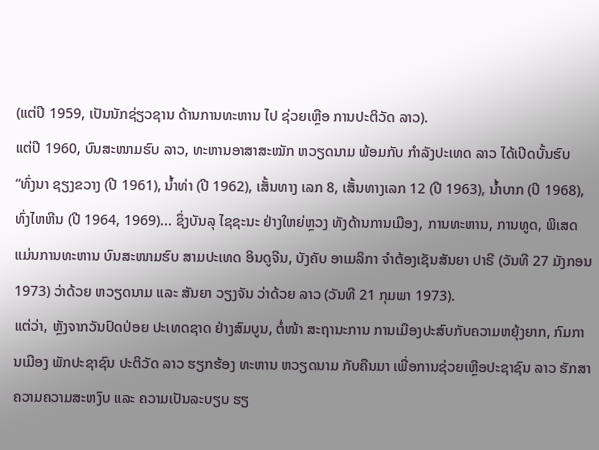(ແຕ່ປີ 1959, ເປັນນັກຊ່ຽວຊານ ດ້ານການທະຫານ ໄປ ຊ່ວຍເຫຼືອ ການປະຕິວັດ ລາວ).
ແຕ່ປີ 1960, ບົນສະໜາມຮົບ ລາວ, ທະຫານອາສາສະໝັກ ຫວຽດນາມ ພ້ອມກັບ ກຳລັງປະເທດ ລາວ ໄດ້ເປີດບັ້ນຮົບ “ທົ່ງນາ ຊຽງຂວາງ (ປີ 1961), ນ້ຳທ່າ (ປີ 1962), ເສັ້ນທາງ ເລກ 8, ເສັ້ນທາງເລກ 12 (ປີ 1963), ນ້ຳບາກ (ປີ 1968), ທົ່ງໄຫຫີນ (ປີ 1964, 1969)... ຊຶ່ງບັນລຸ ໄຊຊະນະ ຢ່າງໃຫຍ່ຫຼວງ ທັງດ້ານການເມືອງ, ການທະຫານ, ການທູດ, ພິເສດແມ່ນການທະຫານ ບົນສະໜາມຮົບ ສາມປະເທດ ອິນດູຈີນ, ບັງຄັບ ອາເມລິກາ ຈຳຕ້ອງເຊັນສັນຍາ ປາຣີ (ວັນທີ 27 ມັງກອນ 1973) ວ່າດ້ວຍ ຫວຽດນາມ ແລະ ສັນຍາ ວຽງຈັນ ວ່າດ້ວຍ ລາວ (ວັນທີ 21 ກຸມພາ 1973).
ແຕ່ວ່າ, ຫຼັງຈາກວັນປົດປ່ອຍ ປະເທດຊາດ ຢ່າງສົມບູນ, ຕໍ່ໜ້າ ສະຖານະການ ການເມືອງປະສົບກັບຄວາມຫຍຸ້ງຍາກ, ກົມການເມືອງ ພັກປະຊາຊົນ ປະຕິວັດ ລາວ ຮຽກຮ້ອງ ທະຫານ ຫວຽດນາມ ກັບຄືນມາ ເພື່ອການຊ່ວຍເຫຼືອປະຊາຊົນ ລາວ ຮັກສາຄວາມຄວາມສະຫງົບ ແລະ ຄວາມເປັນລະບຽບ ຮຽ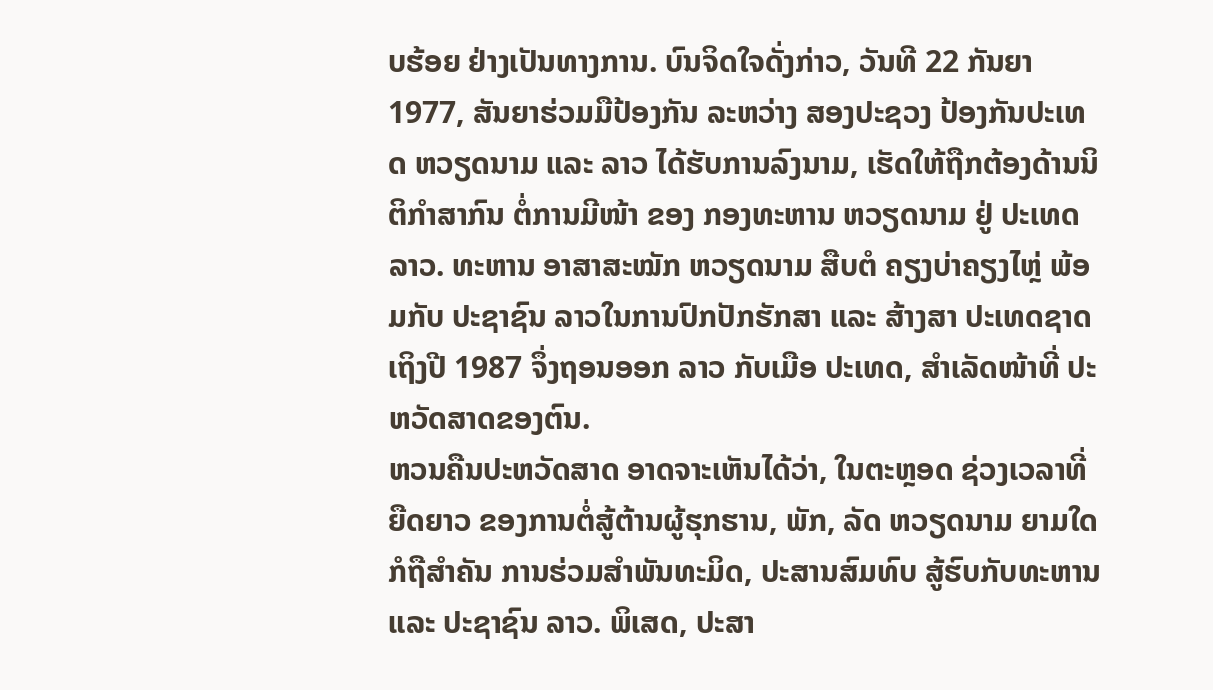ບຮ້ອຍ ຢ່າງເປັນທາງການ. ບົນຈິດໃຈດັ່ງກ່າວ, ວັນທີ 22 ກັນຍາ 1977, ສັນຍາຮ່ວມມືປ້ອງກັນ ລະຫວ່າງ ສອງປະຊວງ ປ້ອງກັນປະເທດ ຫວຽດນາມ ແລະ ລາວ ໄດ້ຮັບການລົງນາມ, ເຮັດໃຫ້ຖືກຕ້ອງດ້ານນິຕິກຳສາກົນ ຕໍ່ການມີໜ້າ ຂອງ ກອງທະຫານ ຫວຽດນາມ ຢູ່ ປະເທດ ລາວ. ທະຫານ ອາສາສະໝັກ ຫວຽດນາມ ສືບຕໍ ຄຽງບ່າຄຽງໄຫຼ່ ພ້ອມກັບ ປະຊາຊົນ ລາວໃນການປົກປັກຮັກສາ ແລະ ສ້າງສາ ປະເທດຊາດ ເຖິງປີ 1987 ຈຶ່ງຖອນອອກ ລາວ ກັບເມືອ ປະເທດ, ສຳເລັດໜ້າທີ່ ປະຫວັດສາດຂອງຕົນ.
ຫວນຄືນປະຫວັດສາດ ອາດຈາະເຫັນໄດ້ວ່າ, ໃນຕະຫຼອດ ຊ່ວງເວລາທີ່ຍືດຍາວ ຂອງການຕໍ່ສູ້ຕ້ານຜູ້ຮຸກຮານ, ພັກ, ລັດ ຫວຽດນາມ ຍາມໃດກໍຖືສຳຄັນ ການຮ່ວມສຳພັນທະມິດ, ປະສານສົມທົບ ສູ້ຮົບກັບທະຫານ ແລະ ປະຊາຊົນ ລາວ. ພິເສດ, ປະສາ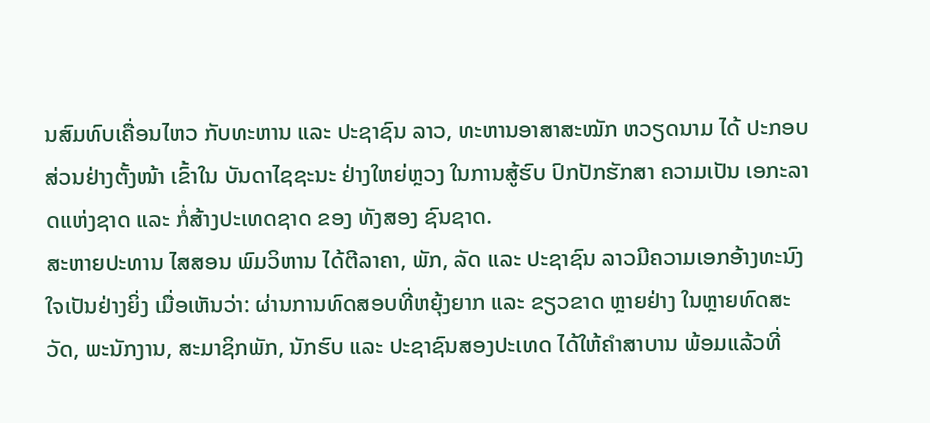ນສົມທົບເຄື່ອນໄຫວ ກັບທະຫານ ແລະ ປະຊາຊົນ ລາວ, ທະຫານອາສາສະໝັກ ຫວຽດນາມ ໄດ້ ປະກອບສ່ວນຢ່າງຕັ້ງໜ້າ ເຂົ້າໃນ ບັນດາໄຊຊະນະ ຢ່າງໃຫຍ່ຫຼວງ ໃນການສູ້ຮົບ ປົກປັກຮັກສາ ຄວາມເປັນ ເອກະລາດແຫ່ງຊາດ ແລະ ກໍ່ສ້າງປະເທດຊາດ ຂອງ ທັງສອງ ຊົນຊາດ.
ສະຫາຍປະທານ ໄສສອນ ພົມວິຫານ ໄດ້ຕີລາຄາ, ພັກ, ລັດ ແລະ ປະຊາຊົນ ລາວມີຄວາມເອກອ້າງທະນົງໃຈເປັນຢ່າງຍິ່ງ ເມື່ອເຫັນວ່າ: ຜ່ານການທົດສອບທີ່ຫຍຸ້ງຍາກ ແລະ ຂຽວຂາດ ຫຼາຍຢ່າງ ໃນຫຼາຍທົດສະວັດ, ພະນັກງານ, ສະມາຊິກພັກ, ນັກຮົບ ແລະ ປະຊາຊົນສອງປະເທດ ໄດ້ໃຫ້ຄຳສາບານ ພ້ອມແລ້ວທີ່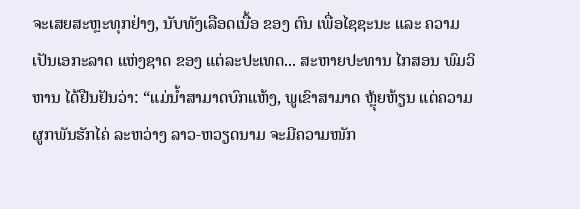ຈະເສຍສະຫຼະທຸກຢ່າງ, ນັບທັງເລືອດເນື້ອ ຂອງ ຕົນ ເພື່ອໄຊຊະນະ ແລະ ຄວາມເປັນເອກະລາດ ແຫ່ງຊາດ ຂອງ ແຕ່ລະປະເທດ... ສະຫາຍປະທານ ໄກສອນ ພົມວິຫານ ໄດ້ຢືນຢັນວ່າ: “ແມ່ນ້ຳສາມາດບົກແຫ້ງ, ພູເຂົາສາມາດ ຫຼຸ້ຍຫ້ຽນ ແຕ່ຄວາມຜູກພັນຮັກໄຄ່ ລະຫວ່າງ ລາວ-ຫວຽດນາມ ຈະມີຄວາມໜັກ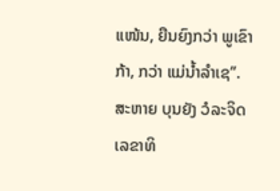ແໜ້ນ, ຍືນຍົງກວ່າ ພູເຂົາກ້າ, ກວ່າ ແມ່ນໍ້າລຳເຊ”.
ສະຫາຍ ບຸນຍັງ ວໍລະຈິດ ເລຂາທິ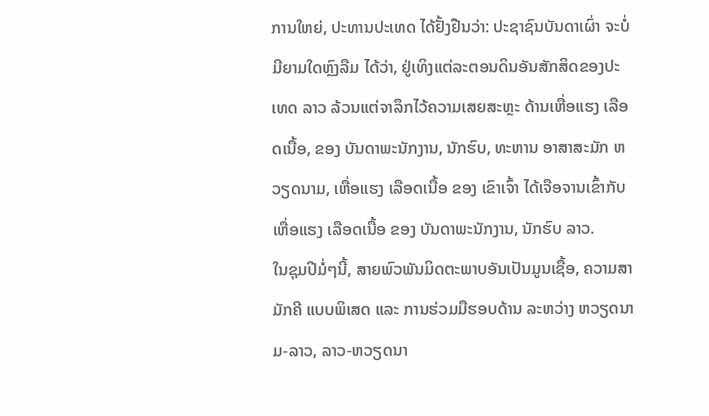ການໃຫຍ່, ປະທານປະເທດ ໄດ້ຢັ້ງຢືນວ່າ: ປະຊາຊົນບັນດາເຜົ່າ ຈະບໍ່ມີຍາມໃດຫຼົງລືມ ໄດ້ວ່າ, ຢູ່ເທິງແຕ່ລະຕອນດິນອັນສັກສິດຂອງປະເທດ ລາວ ລ້ວນແຕ່ຈາລຶກໄວ້ຄວາມເສຍສະຫຼະ ດ້ານເຫື່ອແຮງ ເລືອດເນື້ອ, ຂອງ ບັນດາພະນັກງານ, ນັກຮົບ, ທະຫານ ອາສາສະມັກ ຫວຽດນາມ, ເຫື່ອແຮງ ເລືອດເນື້ອ ຂອງ ເຂົາເຈົ້າ ໄດ້ເຈືອຈານເຂົ້າກັບ ເຫື່ອແຮງ ເລືອດເນື້ອ ຂອງ ບັນດາພະນັກງານ, ນັກຮົບ ລາວ.
ໃນຊຸມປີມໍ່ໆນີ້, ສາຍພົວພັນມິດຕະພາບອັນເປັນມູນເຊື້ອ, ຄວາມສາມັກຄີ ແບບພິເສດ ແລະ ການຮ່ວມມືຮອບດ້ານ ລະຫວ່າງ ຫວຽດນາມ-ລາວ, ລາວ-ຫວຽດນາ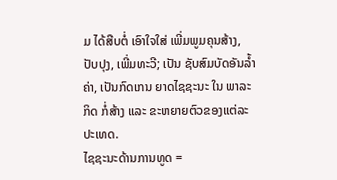ມ ໄດ້ສືບຕໍ່ ເອົາໃຈໃສ່ ເພີ່ມພູມຄຸນສ້າງ, ປັບປຸງ, ເພີ່ມທະວີ; ເປັນ ຊັບສົມບັດອັນລ້ຳຄ່າ, ເປັນກົດເກນ ຍາດໄຊຊະນະ ໃນ ພາລະກິດ ກໍ່ສ້າງ ແລະ ຂະຫຍາຍຕົວຂອງແຕ່ລະປະເທດ.
ໄຊຊະນະດ້ານການທູດ =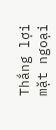Thắng lợi mặt ngoại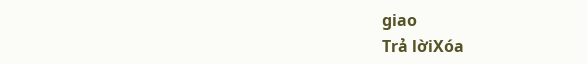giao
Trả lờiXóa